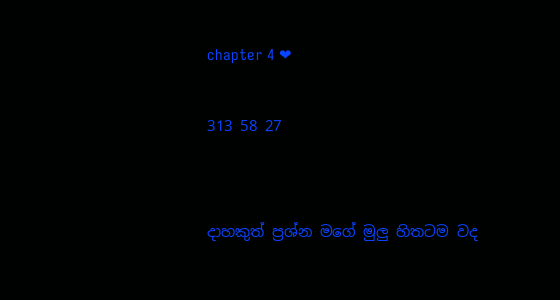chapter 4 ❤

313 58 27


දාහකුත් ප්‍රශ්න මගේ මුලු හිතටම වද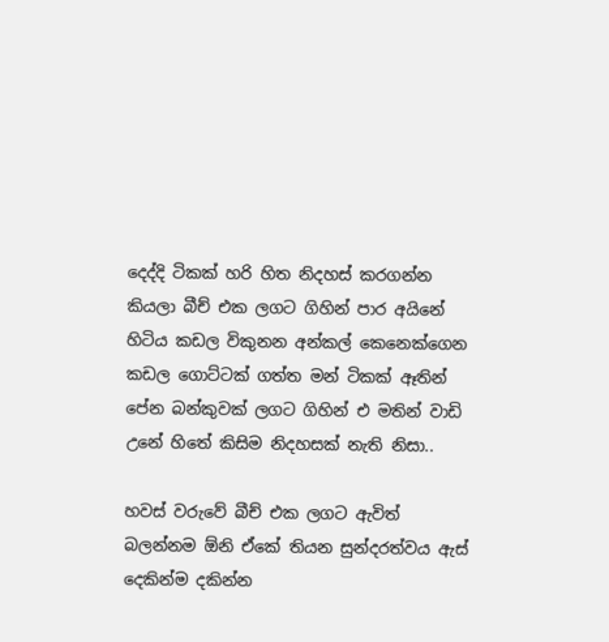දෙද්දි ටිකක් හරි හිත නිදහස් කරගන්න කියලා බීච් එක ලගට ගිහින් පාර අයිනේ හිටිය කඩල විකුනන අන්කල් කෙනෙක්ගෙන කඩල ගොට්ටක් ගත්ත මන් ටිකක් ඈතින් පේන බන්කුවක් ලගට ගිහින් එ මතින් වාඩි උනේ හිතේ කිසිම නිදහසක් නැති නිසා..

හවස් වරුවේ බීච් එක ලගට ඇවිත් බලන්නම ඕනි ඒකේ තියන සුන්දරත්වය ඇස් දෙකින්ම දකින්න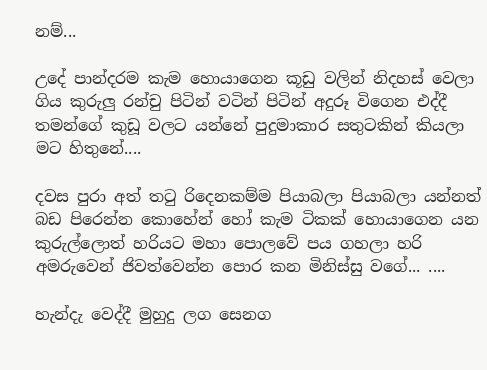නම්...

උදේ පාන්දරම කැම හොයාගෙන කූඩු වලින් නිදහස් වෙලා ගිය කුරුලු රන්චු පිටින් වටින් පිටින් අදුරූ විගෙන එද්දී තමන්ගේ කුඩූ වලට යන්නේ පුදුමාකාර සතුටකින් කියලා මට හිතුනේ....

දවස පුරා අත් තටු රිදෙනකම්ම පියාබලා පියාබලා යන්නත් බඩ පිරෙන්න කොහේන් හෝ කැම ටිකක් හොයාගෙන යන කුරුල්ලොත් හරියට මහා පොලවේ පය ගහලා හරි අමරුවෙන් ජිවත්වෙන්න පොර කන මිනිස්සු වගේ... ....

හැන්දැ වෙද්දී මුහුදු ලග සෙනග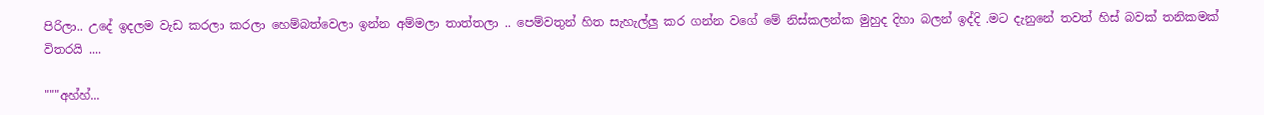පිරිලා.. උදේ ඉදලම වැඩ කරලා කරලා හෙම්බත්වෙලා ඉන්න අම්මලා තාත්තලා .. පෙම්වතුන් හිත සැහැල්ලු කර ගන්න වගේ මේ නිස්කලන්ක මුහුද දිහා බලන් ඉද්දි .මට දැනුනේ තවත් හිස් බවක් තනිකමක් විතරයි ....

"""අහ්හ්...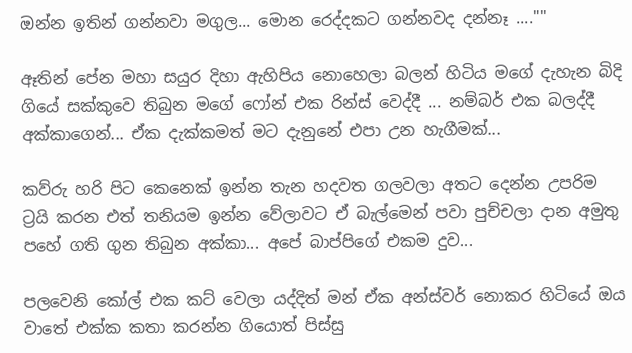ඔන්න ඉතින් ගන්නවා මගුල... මොන රෙද්දකට ගන්නවද දන්නෑ ...."''

ඈතින් පේන මහා සයුර දිහා ඇහිපිය නොහෙලා බලන් හිටිය මගේ දැහැන බිදි ගියේ සක්කුවෙ තිබුන මගේ ෆෝන් එක රින්ස් වෙද්දී ... නම්බර් එක බලද්දී අක්කාගෙන්... ඒක දැක්කමත් මට දැනුනේ එපා උන හැගීමක්...

කව්රු හරි පිට කෙනෙක් ඉන්න තැන හදවත ගලවලා අතට දෙන්න උපරිම ට්‍රයි කරන එත් තනියම ඉන්න වේලාවට ඒ බැල්මෙන් පවා පුච්චලා දාන අමුතු පහේ ගති ගුන තිබුන අක්කා... අපේ බාප්පිගේ එකම දුව...

පලවෙනි කෝල් එක කට් වෙලා යද්දිත් මන් ඒක අන්ස්වර් නොකර හිටියේ ඔය වාතේ එක්ක කතා කරන්න ගියොත් පිස්සු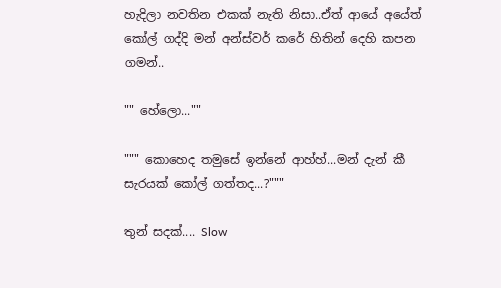හැදිලා නවතින එකක් නැති නිසා..ඒත් ආයේ අයේත් කෝල් ගද්දි මන් අන්ස්වර් කරේ හිතින් දෙහි කපන ගමන්..

"" හේලො...""

""" කොහෙද තමුසේ ඉන්නේ ආහ්හ්...මන් දැන් කී සැරයක් කෝල් ගත්තද...?"""

තුන් සදක්.... Slow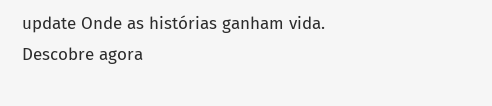update Onde as histórias ganham vida. Descobre agora